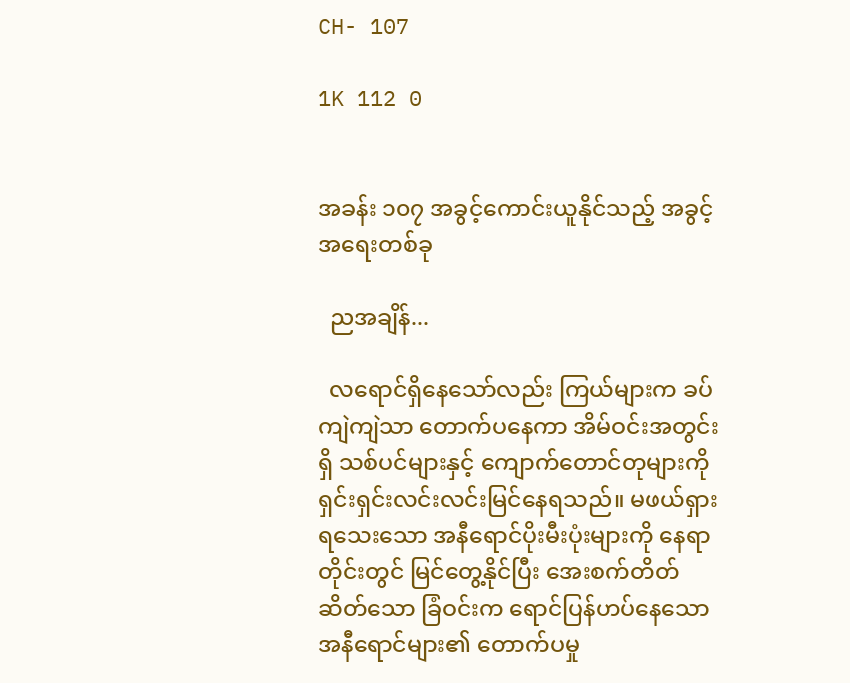CH- 107

1K 112 0


အခန်း ၁၀၇ အခွင့်ကောင်းယူနိုင်သည့် အခွင့်အရေးတစ်ခု

  ညအချိန်...

  လရောင်ရှိနေသော်လည်း ကြယ်များက ခပ်ကျဲကျဲသာ တောက်ပနေကာ အိမ်ဝင်းအတွင်းရှိ သစ်ပင်များနှင့် ကျောက်တောင်တုများကို ရှင်းရှင်းလင်းလင်းမြင်နေရသည်။ မဖယ်ရှားရသေးသော အနီရောင်ပိုးမီးပုံးများကို နေရာတိုင်းတွင် မြင်တွေ့နိုင်ပြီး အေးစက်တိတ်ဆိတ်သော ခြံဝင်းက ရောင်ပြန်ဟပ်နေသော အနီရောင်များ၏ တောက်ပမှု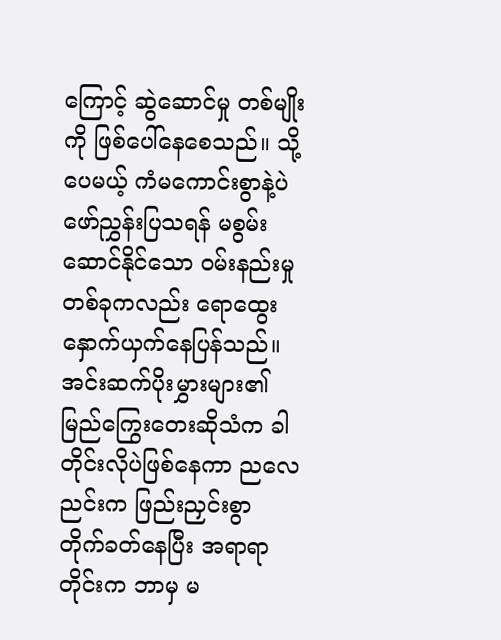ကြောင့် ဆွဲဆောင်မှု တစ်မျိုးကို ဖြစ်ပေါ်နေစေသည်။ သို့ပေမယ့် ကံမကောင်းစွာနဲ့ပဲ ဖော်ညွှန်းပြသရန် မစွမ်းဆောင်နိုင်သော ဝမ်းနည်းမှုတစ်ခုကလည်း ရောထွေး နှောက်ယှက်နေပြန်သည်။ အင်းဆက်ပိုးမွှားများ၏ မြည်ကြွေးတေးဆိုသံက ခါတိုင်းလိုပဲဖြစ်နေကာ ညလေညင်းက ဖြည်းညှင်းစွာ တိုက်ခတ်နေပြီး အရာရာတိုင်းက ဘာမှ မ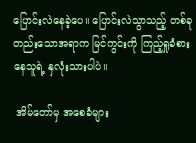ပြောင်းလဲနေခဲ့ပေ။ ပြောင်းလဲသွာသည့် တစ်ခုတည်းသောအရာက မြင်ကွင်းကို ကြည့်ရှုခံစားနေသူရဲ့ နှလုံးသားပါပဲ။

 အိမ်တော်မှ အစေခံများ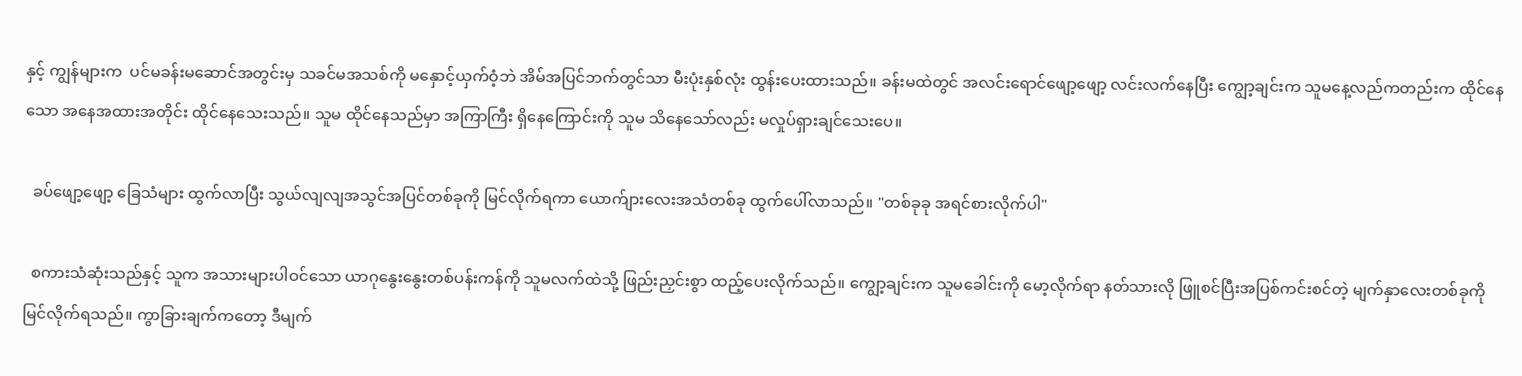နှင့် ကျွန်များက  ပင်မခန်းမဆောင်အတွင်းမှ သခင်မအသစ်ကို မနှောင့်ယှက်ဝံ့ဘဲ အိမ်အပြင်ဘက်တွင်သာ မီးပုံးနှစ်လုံး ထွန်းပေးထားသည်။ ခန်းမထဲတွင် အလင်းရောင်ဖျော့ဖျော့ လင်းလက်နေပြီး ကျွော့ချင်းက သူမနေ့လည်ကတည်းက ထိုင်နေသော အနေအထားအတိုင်း ထိုင်နေသေးသည်။ သူမ ထိုင်နေသည်မှာ အကြာကြီး ရှိနေကြောင်းကို သူမ သိနေသော်လည်း မလှုပ်ရှားချင်သေးပေ။

  ခပ်ဖျော့ဖျော့ ခြေသံများ ထွက်လာပြီး သွယ်လျလျအသွင်အပြင်တစ်ခုကို မြင်လိုက်ရကာ ယောက်ျားလေးအသံတစ်ခု ထွက်ပေါ်လာသည်။ "တစ်ခုခု အရင်စားလိုက်ပါ"

  စကားသံဆုံးသည်နှင့် သူက အသားများပါဝင်သော ယာဂုနွေးနွေးတစ်ပန်းကန်ကို သူမလက်ထဲသို့ ဖြည်းညှင်းစွာ ထည့်ပေးလိုက်သည်။ ကျွော့ချင်းက သူမခေါင်းကို မော့လိုက်ရာ နတ်သားလို ဖြူစင်ပြီးအပြစ်ကင်းစင်တဲ့ မျက်နှာလေးတစ်ခုကို မြင်လိုက်ရသည်။ ကွာခြားချက်ကတော့ ဒီမျက်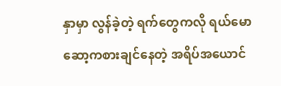နှာမှာ လွန်ခဲ့တဲ့ ရက်တွေကလို ရယ်မောဆော့ကစားချင်နေတဲ့ အရိပ်အယောင်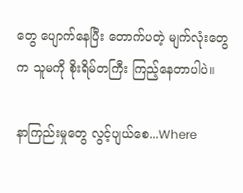တွေ ပျောက်နေပြီး တောက်ပတဲ့ မျက်လုံးတွေက သူမကို စိုးရိမ်တကြီး ကြည့်နေတာပါပဲ။

နာကြည်းမှုတွေ လွင့်ပျယ်စေ...Where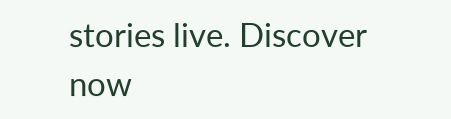stories live. Discover now